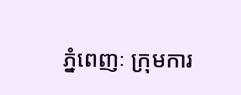ភ្នំពេញៈ ក្រុមការ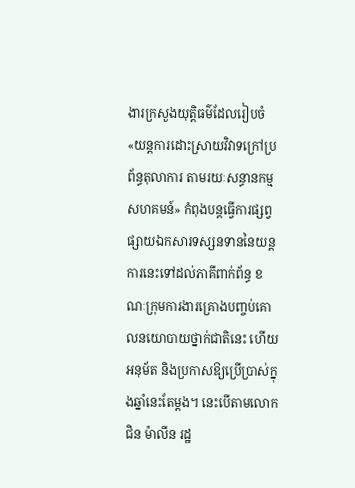ងារក្រសួងយុត្ដិធម៌ដែលរៀបចំ «យន្តការដោះស្រាយវិវាទក្រៅប្រព័ន្ធតុលាការ តាមរយៈសន្ធានកម្មសហគមន៍» កំពុងបន្តធ្វើការផ្សព្វផ្សាយឯកសារទស្សនទាននៃយន្តការនេះទៅដល់ភាគីពាក់ព័ន្ធ ខណៈក្រុមការងារគ្រោងបញ្ចប់គោលនយោបាយថ្នាក់ជាតិនេះ ហើយអនុម័ត និងប្រកាសឱ្យប្រើប្រាស់ក្នុងឆ្នាំនេះតែម្ដង។ នេះបើតាមលោក ជិន ម៉ាលីន រដ្ឋ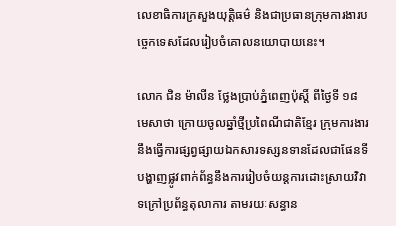លេខាធិការក្រសួងយុត្ដិធម៌ និងជាប្រធានក្រុមការងារបច្ចេកទេសដែលរៀបចំគោលនយោបាយនេះ។

លោក ជិន ម៉ាលីន ថ្លែងប្រាប់ភ្នំពេញប៉ុស្ដិ៍ ពីថ្ងៃទី ១៨ មេសាថា ក្រោយចូលឆ្នាំថ្មីប្រពៃណីជាតិខ្មែរ ក្រុមការងារនឹងធ្វើការផ្សព្វផ្សាយឯកសារទស្សនទានដែលជាផែនទីបង្ហាញផ្លូវពាក់ព័ន្ធនឹងការរៀបចំយន្តការដោះស្រាយវិវាទក្រៅប្រព័ន្ធតុលាការ តាមរយៈសន្ធាន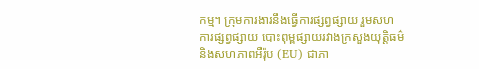កម្ម។ ក្រុមការងារនឹងធ្វើការផ្សព្វផ្សាយ រួមសហការផ្សព្វផ្សាយ បោះពុម្ពផ្សាយរវាងក្រសួងយុត្ដិធម៌ និងសហភាពអឺរ៉ុប (EU) ជាភា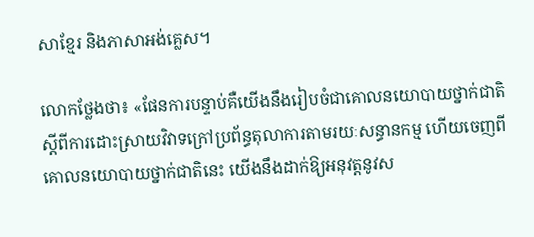សាខ្មែរ និងភាសាអង់គ្លេស។

លោកថ្លែងថា៖ «ផែនការបន្ទាប់គឺយើងនឹងរៀបចំជាគោលនយោបាយថ្នាក់ជាតិស្ដីពីការដោះស្រាយវិវាទក្រៅប្រព័ន្ធតុលាការតាមរយៈសន្ធានកម្ម ហើយចេញពីគោលនយោបាយថ្នាក់ជាតិនេះ យើងនឹងដាក់ឱ្យអនុវត្ដនូវស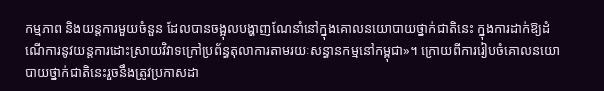កម្មភាព និងយន្តការមួយចំនួន ដែលបានចង្អុលបង្ហាញណែនាំនៅក្នុងគោលនយោបាយថ្នាក់ជាតិនេះ ក្នុងការដាក់ឱ្យដំណើការនូវយន្តការដោះស្រាយវិវាទក្រៅប្រព័ន្ធតុលាការតាមរយៈសន្ធានកម្មនៅកម្ពុជា»។ ក្រោយពីការរៀបចំគោលនយោបាយថ្នាក់ជាតិនេះរួចនឹងត្រូវប្រកាសដា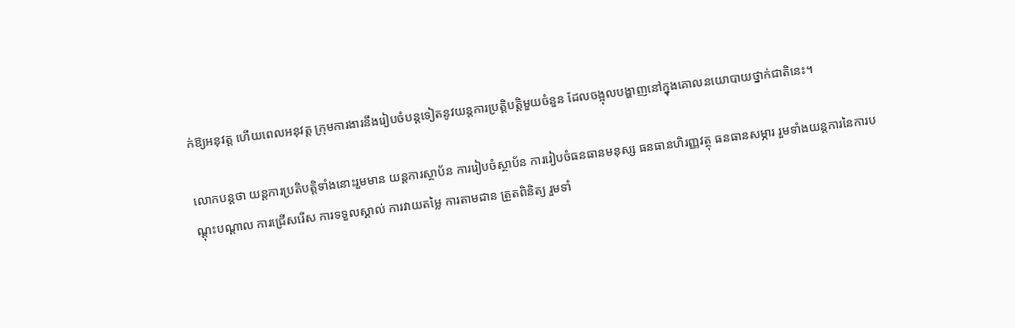ក់ឱ្យអនុវត្ដ ហើយពេលអនុវត្ដ ក្រុមការងារនឹងរៀបចំបន្តទៀតនូវយន្តការប្រត្ដិបត្ដិមួយចំនួន ដែលចង្អុលបង្ហាញនៅក្នុងគោលនយោបាយថ្នាក់ជាតិនេះ។

លោកបន្តថា យន្តការប្រតិបត្ដិទាំងនោះរួមមាន យន្តការស្ថាប័ន ការរៀបចំស្ថាប័ន ការរៀបចំធនធានមនុស្ស ធនធានហិរញ្ញវត្ថុ ធនធានសម្ភារ រួមទាំងយន្តការនៃការបណ្ដុះបណ្ដាល ការជ្រើសរើស ការទទួលស្គាល់ ការវាយតម្លៃ ការតាមដាន ត្រួតពិនិត្យ រួមទាំ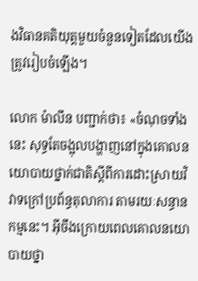ងវិធានគតិយុត្ដមួយចំនួនទៀតដែលយើងត្រូវរៀបចំឡើង។

លោក ម៉ាលីន បញ្ជាក់ថា៖ «ចំណុចទាំងនេះ សុទ្ធតែចង្អុលបង្ហាញនៅក្នុងគោលនយោបាយថ្នាក់ជាតិស្ដីពីការដោះស្រាយវិវាទក្រៅប្រព័ន្ធតុលាការ តាមរយៈសន្ធានកម្មនេះ។ អ៊ីចឹងក្រោយពេលគោលនយោបាយថ្នា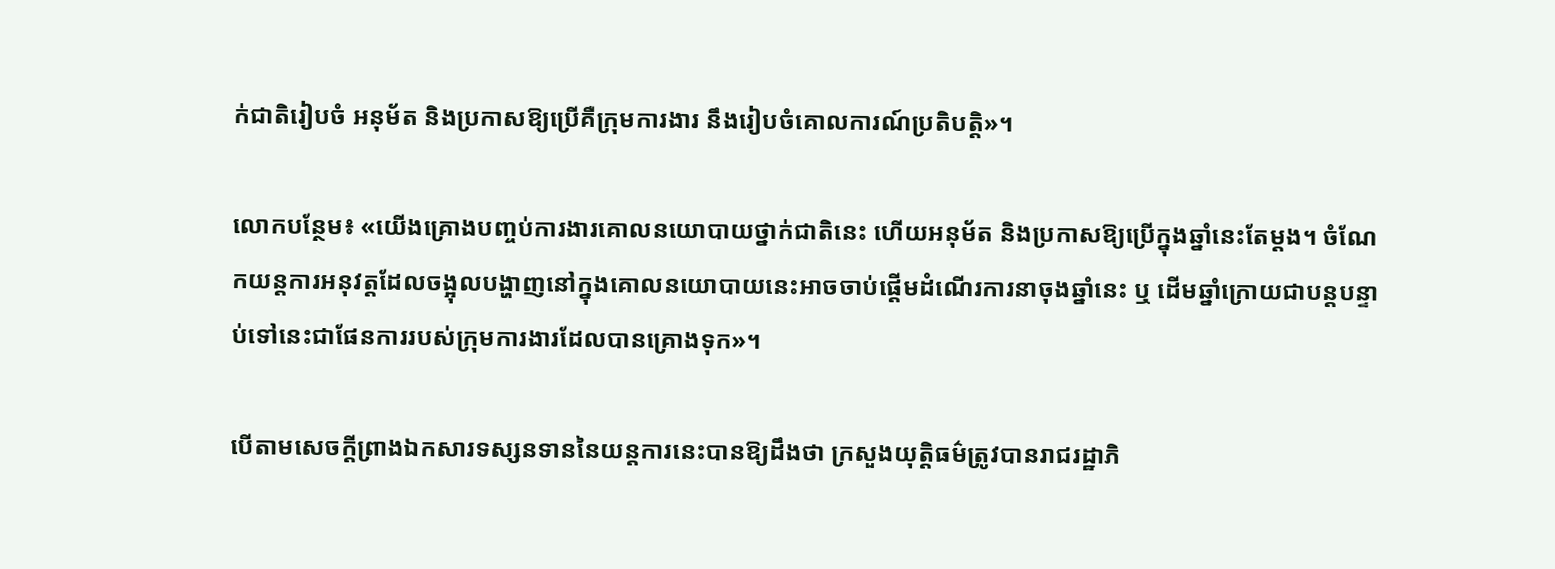ក់ជាតិរៀបចំ អនុម័ត និងប្រកាសឱ្យប្រើគឺក្រុមការងារ នឹងរៀបចំគោលការណ៍ប្រតិបត្ដិ»។

លោកបន្ថែម៖ «យើងគ្រោងបញ្ចប់ការងារគោលនយោបាយថ្នាក់ជាតិនេះ ហើយអនុម័ត និងប្រកាសឱ្យប្រើក្នុងឆ្នាំនេះតែម្ដង។ ចំណែកយន្តការអនុវត្ដដែលចង្អុលបង្ហាញនៅក្នុងគោលនយោបាយនេះអាចចាប់ផ្ដើមដំណើរការនាចុងឆ្នាំនេះ ឬ ដើមឆ្នាំក្រោយជាបន្តបន្ទាប់ទៅនេះជាផែនការរបស់ក្រុមការងារដែលបានគ្រោងទុក»។

បើតាមសេចក្ដីព្រាងឯកសារទស្សនទាននៃយន្តការនេះបានឱ្យដឹងថា ក្រសួងយុត្តិធម៌ត្រូវបានរាជរដ្ឋាភិ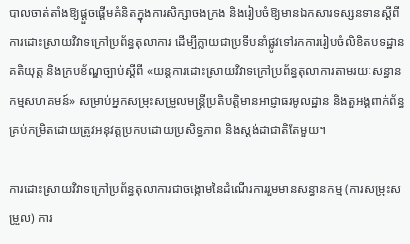បាលចាត់តាំងឱ្យផ្ដួចផ្ដើមគំនិតក្នុងការសិក្សាចងក្រង និងរៀបចំឱ្យមានឯកសារទស្សនទានស្តីពីការដោះស្រាយវិវាទក្រៅប្រព័ន្ធតុលាការ ដើម្បីក្លាយជាប្រទីបនាំផ្លូវទៅរកការរៀបចំលិខិតបទដ្ឋានគតិយុត្ត និងក្របខ័ណ្ឌច្បាប់ស្តីពី «យន្តការដោះស្រាយវិវាទក្រៅប្រព័ន្ធតុលាការតាមរយៈសន្ធានកម្មសហគមន៍» សម្រាប់អ្នកសម្រុះសម្រួលមន្ត្រីប្រតិបត្តិមានអាជ្ញាធរមូលដ្ឋាន និងតួអង្គពាក់ព័ន្ធគ្រប់កម្រិតដោយត្រូវអនុវត្តប្រកបដោយប្រសិទ្ធភាព និងស្ដង់ដាជាតិតែមួយ។

ការដោះស្រាយវិវាទក្រៅប្រព័ន្ធតុលាការជាចង្កោមនៃដំណើរការរួមមានសន្ធានកម្ម (ការសម្រុះសម្រួល) ការ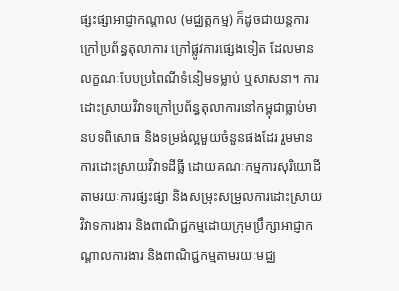ផ្សះផ្សាអាជ្ញាកណ្តាល (មជ្ឈត្តកម្ម) ក៏ដូចជាយន្តការក្រៅប្រព័ន្ធតុលាការ ក្រៅផ្លូវការផ្សេងទៀត ដែលមានលក្ខណៈបែបប្រពៃណីទំនៀមទម្លាប់ ឬសាសនា។ ការដោះស្រាយវិវាទក្រៅប្រព័ន្ធតុលាការនៅកម្ពុជាធ្លាប់មានបទពិសោធ និងទម្រង់ល្អមួយចំនួនផងដែរ រួមមានការដោះស្រាយវិវាទដីធ្លី ដោយគណៈកម្មការសុរិយោដីតាមរយៈការផ្សះផ្សា និងសម្រុះសម្រួលការដោះស្រាយវិវាទការងារ និងពាណិជ្ជកម្មដោយក្រុមប្រឹក្សាអាជ្ញាកណ្ដាលការងារ និងពាណិជ្ជកម្មតាមរយៈមជ្ឈ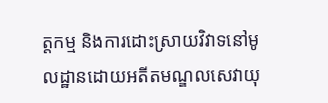ត្តកម្ម និងការដោះស្រាយវិវាទនៅមូលដ្ឋានដោយអតីតមណ្ឌលសេវាយុ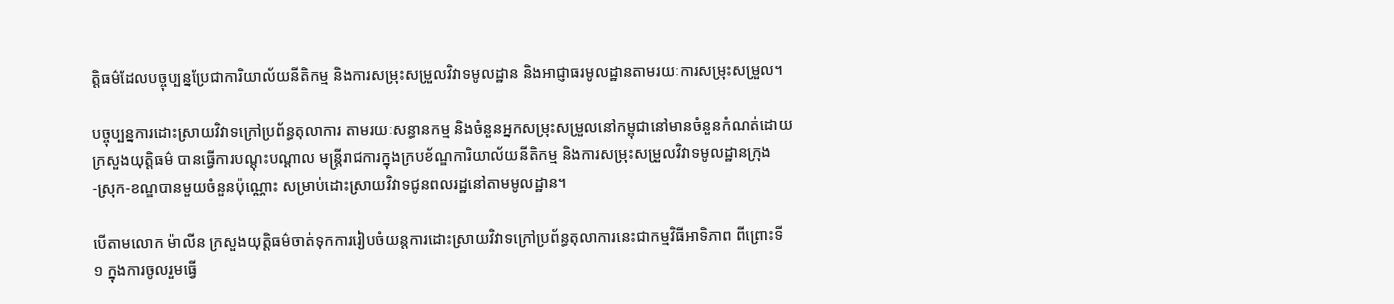ត្តិធម៌ដែលបច្ចុប្បន្នប្រែជាការិយាល័យនីតិកម្ម និងការសម្រុះសម្រួលវិវាទមូលដ្ឋាន និងអាជ្ញាធរមូលដ្ឋានតាមរយៈការសម្រុះសម្រួល។

បច្ចុប្បន្នការដោះស្រាយវិវាទក្រៅប្រព័ន្ធតុលាការ តាមរយៈសន្ធានកម្ម និងចំនួនអ្នកសម្រុះសម្រួលនៅកម្ពុជានៅមានចំនួនកំណត់ដោយក្រសួងយុត្តិធម៌ បានធ្វើការបណ្តុះបណ្តាល មន្ត្រីរាជការក្នុងក្របខ័ណ្ឌការិយាល័យនីតិកម្ម និងការសម្រុះសម្រួលវិវាទមូលដ្ឋានក្រុង-ស្រុក-ខណ្ឌបានមួយចំនួនប៉ុណ្ណោះ សម្រាប់ដោះស្រាយវិវាទជូនពលរដ្ឋនៅតាមមូលដ្ឋាន។

បើតាមលោក ម៉ាលីន ក្រសួងយុត្ដិធម៌ចាត់ទុកការរៀបចំយន្តការដោះស្រាយវិវាទក្រៅប្រព័ន្ធតុលាការនេះជាកម្មវិធីអាទិភាព ពីព្រោះទី ១ ក្នុងការចូលរួមធ្វើ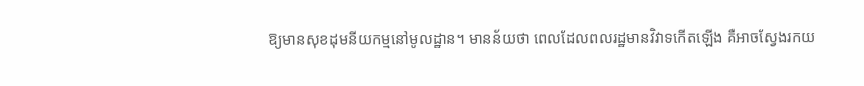ឱ្យមានសុខដុមនីយកម្មនៅមូលដ្ឋាន។ មានន័យថា ពេលដែលពលរដ្ឋមានវិវាទកើតឡើង គឺអាចស្វែងរកយ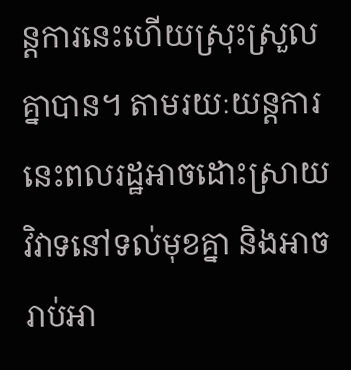ន្តការនេះហើយស្រុះស្រួលគ្នាបាន។ តាមរយៈយន្តការនេះពលរដ្ឋអាចដោះស្រាយវិវាទនៅទល់មុខគ្នា និងអាចរាប់អា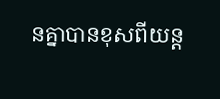នគ្នាបានខុសពីយន្ត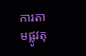ការតាមផ្លូវតុ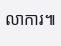លាការ៕